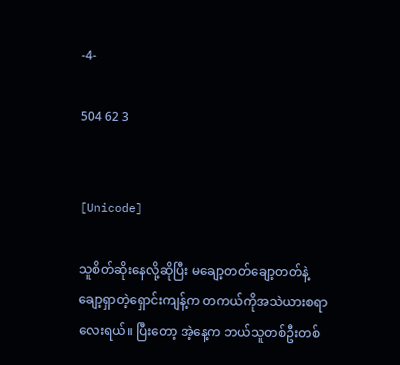-4-

504 62 3


[Unicode]

သူစိတ်ဆိုးနေလို့ဆိုပြီး မချော့တတ်ချော့တတ်နဲ့ ချော့‌ရှာတဲ့ရှောင်းကျန့်က တကယ်ကိုအသဲယားစရာလေးရယ်။ ပြီးတော့ အဲ့နေ့က ဘယ်သူတစ်ဦးတစ်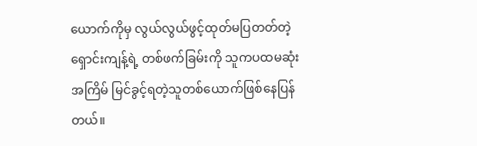ယောက်ကိုမှ လွယ်လွယ်ဖွင့်ထုတ်မပြတတ်တဲ့ ရှောင်းကျန့်ရဲ့ တစ်ဖက်ခြမ်းကို သူကပထမဆုံးအကြိမ် မြင်ခွင့်ရတဲ့သူတစ်ယောက်ဖြစ်နေပြန်တယ်။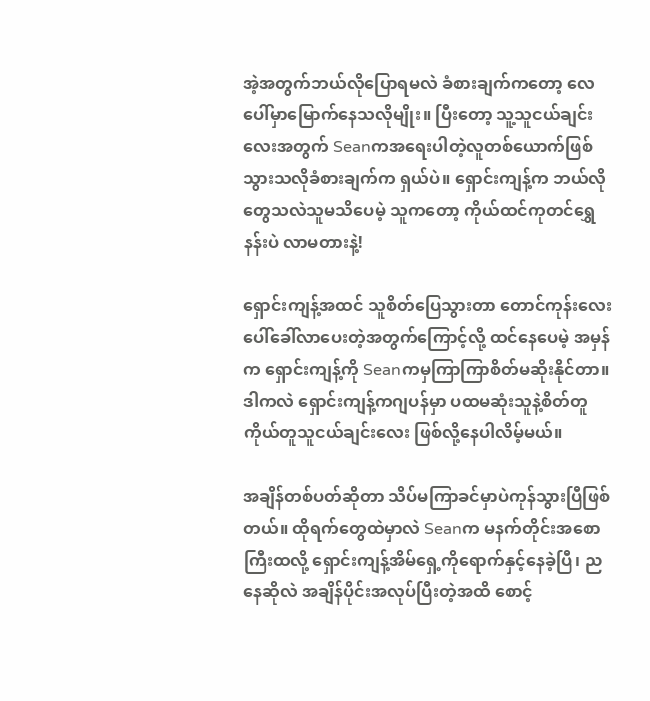အဲ့အတွက်ဘယ်လိုပြောရမလဲ ခံစားချက်ကတော့ လေပေါ်မှာမြောက်နေသလိုမျိုး။ ပြီးတော့ သူ့သူငယ်ချင်းလေးအတွက် Seanကအရေးပါတဲ့လူတစ်ယောက်ဖြစ်သွားသလိုခံစားချက်က ရှယ်ပဲ။ ရှောင်းကျန့်က ဘယ်လိုတွေသလဲသူမသိပေမဲ့ သူကတော့ ကိုယ်ထင်ကုတင်ရွှေနန်းပဲ လာမတားနဲ့!

ရှောင်းကျန့်အထင် သူစိတ်ပြေသွားတာ တောင်ကုန်းလေးပေါ်ခေါ်လာပေးတဲ့အတွက်ကြောင့်လို့ ထင်နေပေမဲ့ အမှန်က ရှောင်းကျန့်ကို Seanကမှကြာကြာစိတ်မဆိုးနိုင်တာ။ ဒါကလဲ ရှောင်းကျန့်ကဂျပန်မှာ ပထမဆုံးသူနဲ့စိတ်တူကိုယ်တူသူငယ်ချင်းလေး ဖြစ်လို့နေပါလိမ့်မယ်။

အချိန်တစ်ပတ်ဆိုတာ သိပ်မကြာခင်မှာပဲကုန်သွားပြီဖြစ်တယ်။ ထိုရက်တွေထဲမှာလဲ Seanက မနက်တိုင်းအစောကြီးထလို့ ရှောင်းကျန့်အိမ်ရှေ့ကိုရောက်နှင့်နေခဲ့ပြီ၊ ညနေဆိုလဲ အချိန်ပိုင်းအလုပ်ပြီးတဲ့အထိ စောင့်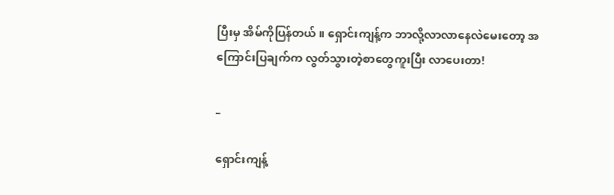ပြီးမှ အိမ်ကိုပြန်တယ်။ ရှောင်းကျန့်က ဘာလို့လာလာနေလဲမေးတော့ အကြောင်းပြချက်က လွတ်သွားတဲ့စာတွေကူးပြီး လာပေးတာ!

_

ရှောင်းကျန့်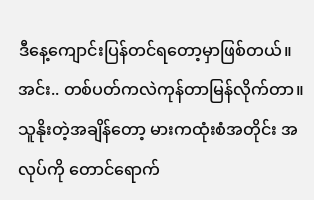ဒီနေ့ကျောင်းပြန်တင်ရတော့မှာဖြစ်တယ်။ အင်း.. တစ်ပတ်ကလဲကုန်တာမြန်လိုက်တာ။
သူနိုးတဲ့အချိန်တော့ မားကထုံးစံအတိုင်း အလုပ်ကို‌ တောင်ရောက်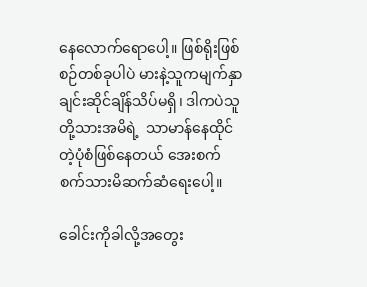နေလောက်ရောပေါ့။ ဖြစ်ရိုးဖြစ်စဉ်တစ်ခုပါပဲ မားနဲ့သူကမျက်နှာချင်းဆိုင်ချိန်သိပ်မရှိ၊ ဒါကပဲသူတို့သားအမိရဲ့  သာမာန်နေထိုင်တဲ့ပုံစံဖြစ်နေတယ် အေး‌စက်စက်သားမိဆက်ဆံရေးပေါ့။

ခေါင်းကိုခါလို့အတွေး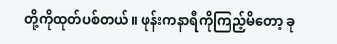တို့ကိုထုတ်ပစ်တယ်။ ဖုန်းကနာရီကိုကြည့်မိတော့ ခု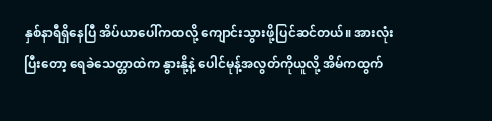နှစ်နာရီရှိနေပြီ အိပ်ယာပေါ်ကထလို့ ကျောင်းသွားဖို့ပြင်ဆင်တယ်။ အားလုံးပြီးတော့ ရေခဲသေတ္တာထဲက နွားနို့နဲ့ ပေါင်မုန့်အလွတ်ကိုယူလို့ အိမ်ကထွက်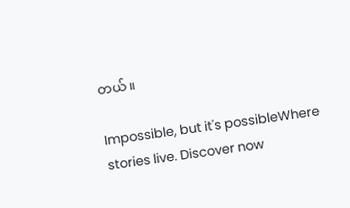တယ်။

Impossible, but it's possibleWhere stories live. Discover now